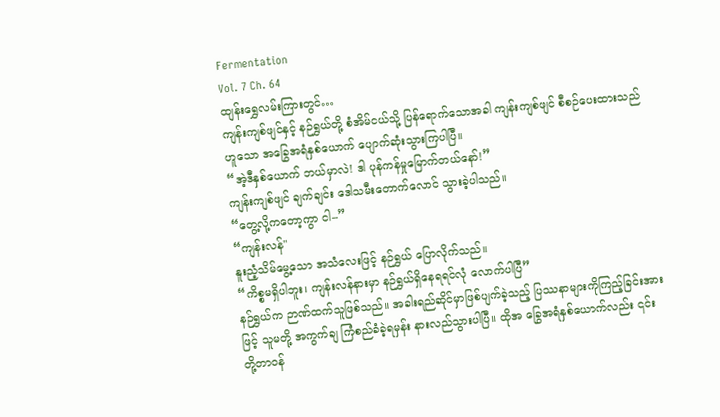Fermentation
Vol. 7 Ch. 64
ထျန်းရွှေလမ်းကြားတွင်…
ကျန်းကျစ်ဖျင်နှင့် နဉ်ရွှယ်တို့ စံအိမ်ငယ်သို့ ပြန်ရောက်သောအခါ ကျန်းကျစ်ဖျင် စီစဉ်ပေးထားသည်ဟူသော အခြွေအရံနှစ်ယောက် ပျောက်ဆုံးသွားကြပါပြီ။
“အဲ့ဒီနှစ်ယောက် ဘယ်မှာလဲ! ဒါ ပုန်ကန်မှုမြောက်တယ်နော်!”
ကျန်းကျစ်ဖျင် ချက်ချင်း ဒေါသမီးတောက်လောင် သွားခဲ့ပါသည်။
“တွေ့လို့ကတော့ကွာ ငါ--”
“ကျန်းလန်"
နူးညံ့သိမ်မွေ့သော အသံလေးဖြင့် နဉ်ရွှယ် ပြောလိုက်သည်။
“ကိစ္စမရှိပါဘူး၊ ကျန်းလန်နားမှာ နဉ်ရွှယ်ရှိနေရရင်လုံ လောက်ပါပြီ”
နဉ်ရွှယ်က ဉာဏ်ထက်သူဖြစ်သည်။ အခါးရည်ဆိုင်မှာဖြစ်ပျက်ခဲ့သည့် ပြဿနာများကိုကြည့်ခြင်းအားဖြင့် သူမတို့ အကွက်ချ ကြံစည်ခံခဲ့ရမှန်း နားလည်သွားပါပြီ။ ထိုအ ခြွေအရံနှစ်ယောက်လည်း ၎င်းတို့တာဝန်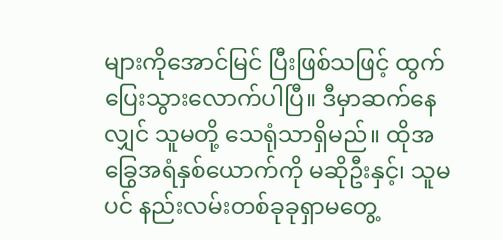များကိုအောင်မြင် ပြီးဖြစ်သဖြင့် ထွက်ပြေးသွားလောက်ပါပြီ။ ဒီမှာဆက်နေလျှင် သူမတို့ သေရုံသာရှိမည်။ ထိုအခြွေအရံနှစ်ယောက်ကို မဆိုဦးနှင့်၊ သူမပင် နည်းလမ်းတစ်ခုခုရှာမတွေ့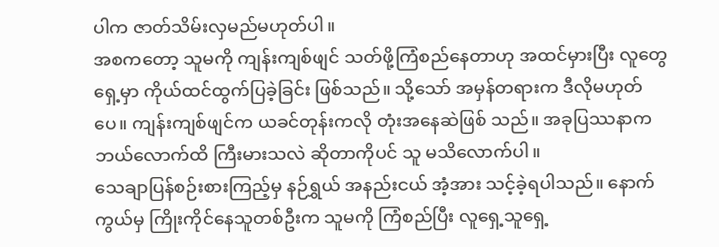ပါက ဇာတ်သိမ်းလှမည်မဟုတ်ပါ။
အစကတော့ သူမကို ကျန်းကျစ်ဖျင် သတ်ဖို့ကြံစည်နေတာဟု အထင်မှားပြီး လူတွေရှေ့မှာ ကိုယ်ထင်ထွက်ပြခဲ့ခြင်း ဖြစ်သည်။ သို့သော် အမှန်တရားက ဒီလိုမဟုတ်ပေ။ ကျန်းကျစ်ဖျင်က ယခင်တုန်းကလို တုံးအနေဆဲဖြစ် သည်။ အခုပြဿနာက ဘယ်လောက်ထိ ကြီးမားသလဲ ဆိုတာကိုပင် သူ မသိလောက်ပါ။
သေချာပြန်စဉ်းစားကြည့်မှ နဉ်ရွှယ် အနည်းငယ် အံ့အား သင့်ခဲ့ရပါသည်။ နောက်ကွယ်မှ ကြိုးကိုင်နေသူတစ်ဦးက သူမကို ကြံစည်ပြီး လူရှေ့သူရှေ့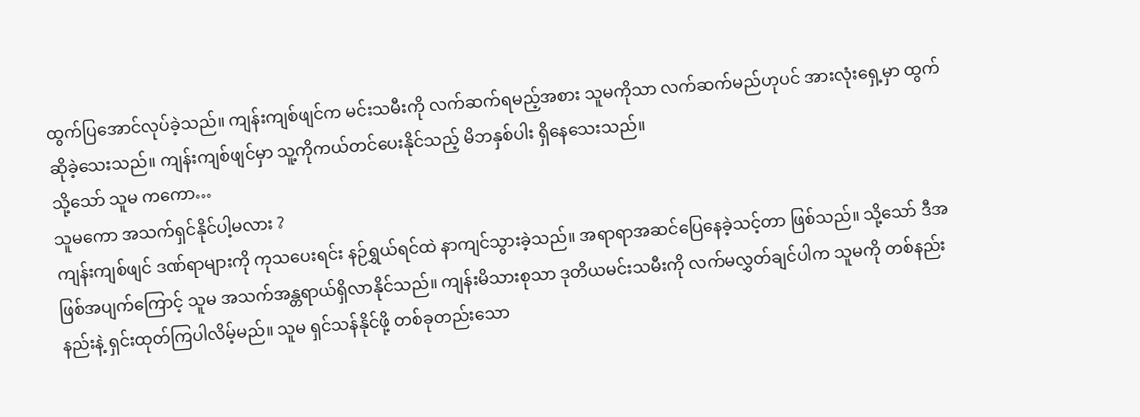ထွက်ပြအောင်လုပ်ခဲ့သည်။ ကျန်းကျစ်ဖျင်က မင်းသမီးကို လက်ဆက်ရမည့်အစား သူမကိုသာ လက်ဆက်မည်ဟုပင် အားလုံးရှေ့မှာ ထွက်ဆိုခဲ့သေးသည်။ ကျန်းကျစ်ဖျင်မှာ သူ့ကိုကယ်တင်ပေးနိုင်သည့် မိဘနှစ်ပါး ရှိနေသေးသည်။
သို့သော် သူမ ကကော…
သူမကော အသက်ရှင်နိုင်ပါ့မလား ?
ကျန်းကျစ်ဖျင် ဒဏ်ရာများကို ကုသပေးရင်း နဉ်ရွှယ်ရင်ထဲ နာကျင်သွားခဲ့သည်။ အရာရာအဆင်ပြေနေခဲ့သင့်တာ ဖြစ်သည်။ သို့သော် ဒီအဖြစ်အပျက်ကြောင့် သူမ အသက်အန္တရာယ်ရှိလာနိုင်သည်။ ကျန်းမိသားစုသာ ဒုတိယမင်းသမီးကို လက်မလွှတ်ချင်ပါက သူမကို တစ်နည်းနည်းနဲ့ ရှင်းထုတ်ကြပါလိမ့်မည်။ သူမ ရှင်သန်နိုင်ဖို့ တစ်ခုတည်းသော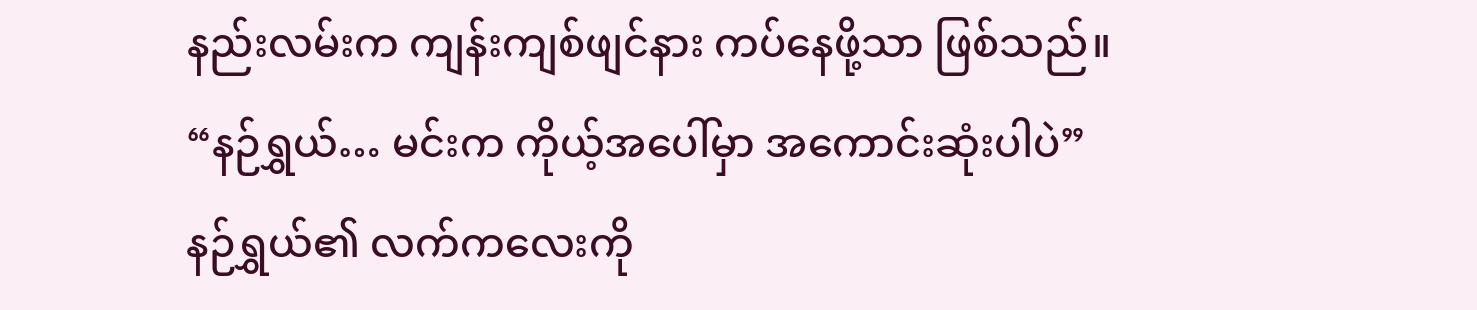နည်းလမ်းက ကျန်းကျစ်ဖျင်နား ကပ်နေဖို့သာ ဖြစ်သည်။
“နဉ်ရွှယ်… မင်းက ကိုယ့်အပေါ်မှာ အကောင်းဆုံးပါပဲ”
နဉ်ရွှယ်၏ လက်ကလေးကို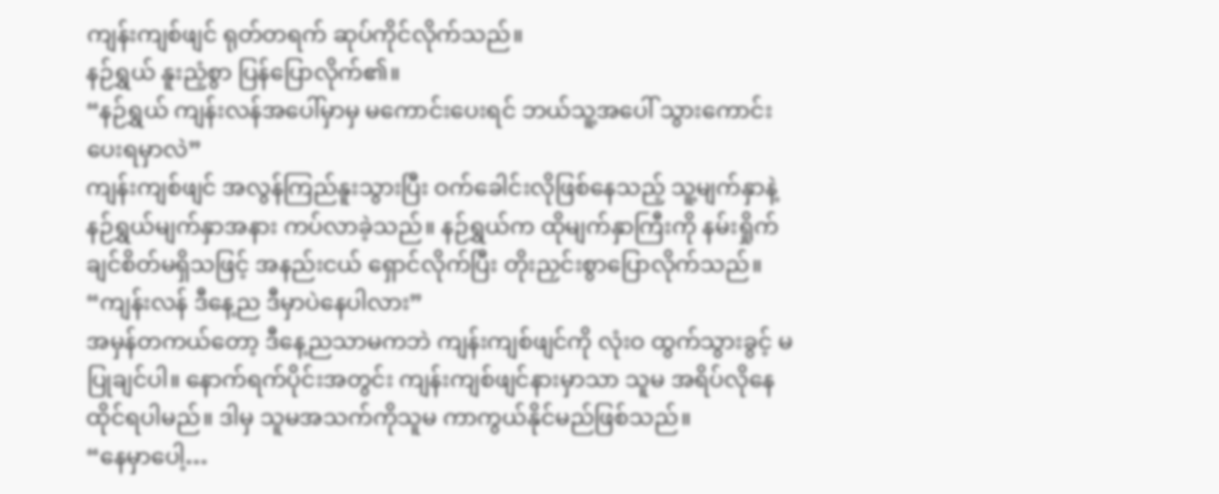ကျန်းကျစ်ဖျင် ရုတ်တရက် ဆုပ်ကိုင်လိုက်သည်။
နဉ်ရွှယ် နူးညံ့စွာ ပြန်ပြောလိုက်၏။
“နဉ်ရွှယ် ကျန်းလန်အပေါ်မှာမှ မကောင်းပေးရင် ဘယ်သူ့အပေါ် သွားကောင်းပေးရမှာလဲ”
ကျန်းကျစ်ဖျင် အလွန်ကြည်နူးသွားပြီး ဝက်ခေါင်းလိုဖြစ်နေသည့် သူ့မျက်နှာနဲ့ နဉ်ရွှယ်မျက်နှာအနား ကပ်လာခဲ့သည်။ နဉ်ရွှယ်က ထိုမျက်နှာကြီးကို နမ်းရှိုက်ချင်စိတ်မရှိသဖြင့် အနည်းငယ် ရှောင်လိုက်ပြီး တိုးညှင်းစွာပြောလိုက်သည်။
“ကျန်းလန် ဒီနေ့ည ဒီမှာပဲနေပါလား”
အမှန်တကယ်တော့ ဒီနေ့ညသာမကဘဲ ကျန်းကျစ်ဖျင်ကို လုံးဝ ထွက်သွားခွင့် မပြုချင်ပါ။ နောက်ရက်ပိုင်းအတွင်း ကျန်းကျစ်ဖျင်နားမှာသာ သူမ အရိပ်လိုနေထိုင်ရပါမည်။ ဒါမှ သူမအသက်ကိုသူမ ကာကွယ်နိုင်မည်ဖြစ်သည်။
“နေမှာပေါ့…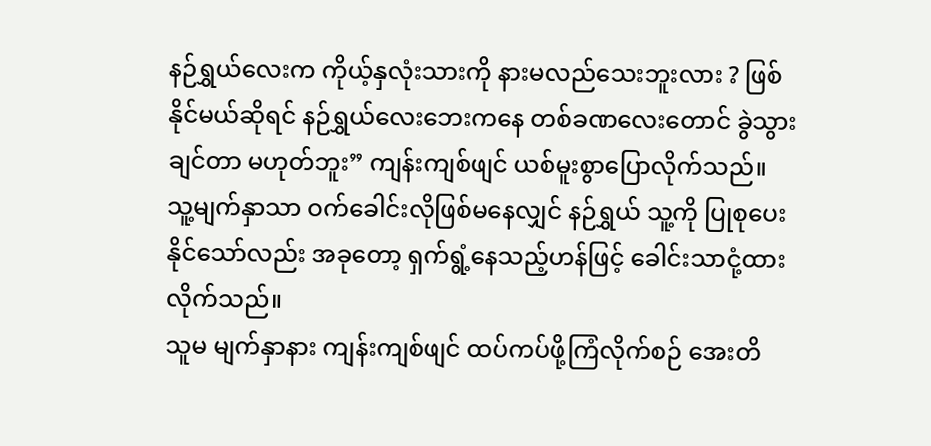နဉ်ရွှယ်လေးက ကိုယ့်နှလုံးသားကို နားမလည်သေးဘူးလား ? ဖြစ်နိုင်မယ်ဆိုရင် နဉ်ရွှယ်လေးဘေးကနေ တစ်ခဏလေးတောင် ခွဲသွားချင်တာ မဟုတ်ဘူး” ကျန်းကျစ်ဖျင် ယစ်မူးစွာပြောလိုက်သည်။
သူ့မျက်နှာသာ ဝက်ခေါင်းလိုဖြစ်မနေလျှင် နဉ်ရွှယ် သူ့ကို ပြုစုပေးနိုင်သော်လည်း အခုတော့ ရှက်ရွံ့နေသည့်ဟန်ဖြင့် ခေါင်းသာငုံ့ထားလိုက်သည်။
သူမ မျက်နှာနား ကျန်းကျစ်ဖျင် ထပ်ကပ်ဖို့ကြံလိုက်စဉ် အေးတိ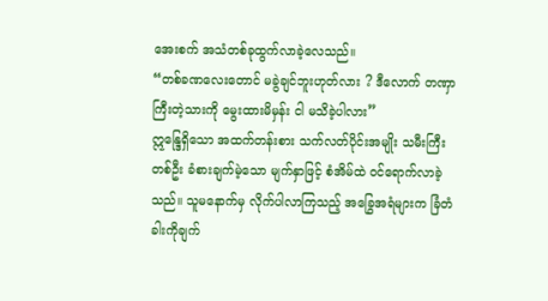အေးစက် အသံတစ်ခုထွက်လာခဲ့လေသည်။
“တစ်ခဏလေးတောင် မခွဲချင်ဘူးဟုတ်လား ? ဒီလောက် တဏှာကြီးတဲ့သားကို မွေးထားမိမှန်း ငါ မသိခဲ့ပါလား”
ဣန္ဒြေရှိသော အထက်တန်းစား သက်လတ်ပိုင်းအမျိုး သမီးကြီးတစ်ဦး ခံစားချက်မဲ့သော မျက်နှာဖြင့် စံအိမ်ထဲ ဝင်ရောက်လာခဲ့သည်။ သူမနောက်မှ လိုက်ပါလာကြသည့် အခြွေအရံများက ခြံတံခါးကိုချက်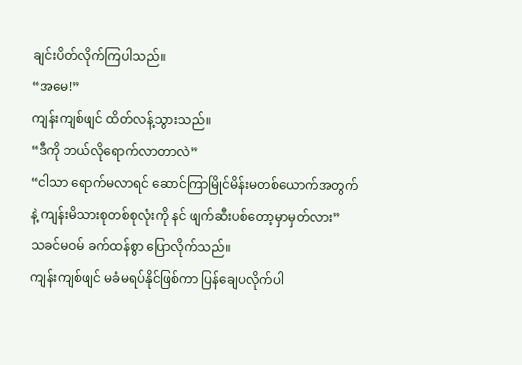ချင်းပိတ်လိုက်ကြပါသည်။
“အမေ!”
ကျန်းကျစ်ဖျင် ထိတ်လန့်သွားသည်။
“ဒီကို ဘယ်လိုရောက်လာတာလဲ”
“ငါသာ ရောက်မလာရင် ဆောင်ကြာမြိုင်မိန်းမတစ်ယောက်အတွက်နဲ့ ကျန်းမိသားစုတစ်စုလုံးကို နင် ဖျက်ဆီးပစ်တော့မှာမှတ်လား”
သခင်မဝမ် ခက်ထန်စွာ ပြောလိုက်သည်။
ကျန်းကျစ်ဖျင် မခံမရပ်နိုင်ဖြစ်ကာ ပြန်ချေပလိုက်ပါ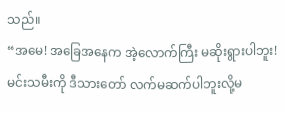သည်။
“အမေ! အခြေအနေက အဲ့လောက်ကြီး မဆိုးရွားပါဘူး! မင်းသမီးကို ဒီသားတော် လက်မဆက်ပါဘူးလို့မ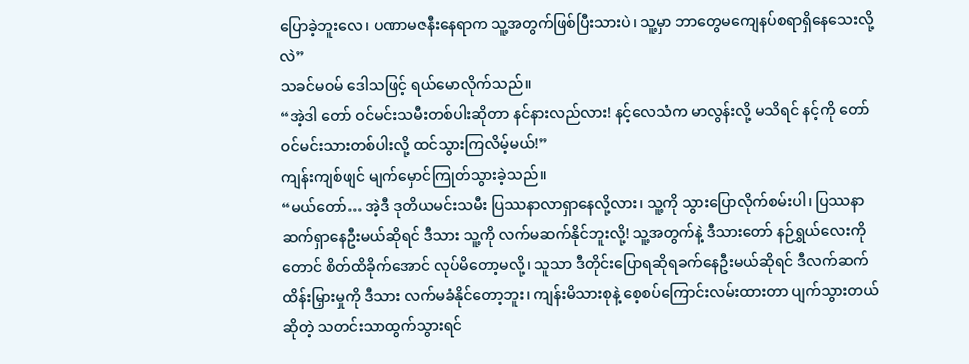ပြောခဲ့ဘူးလေ၊ ပဏာမဇနီးနေရာက သူ့အတွက်ဖြစ်ပြီးသားပဲ၊ သူ့မှာ ဘာတွေမကျေနပ်စရာရှိနေသေးလို့လဲ”
သခင်မဝမ် ဒေါသဖြင့် ရယ်မောလိုက်သည်။
“အဲ့ဒါ တော် ဝင်မင်းသမီးတစ်ပါးဆိုတာ နင်နားလည်လား! နင့်လေသံက မာလွန်းလို့ မသိရင် နင့်ကို တော်ဝင်မင်းသားတစ်ပါးလို့ ထင်သွားကြလိမ့်မယ်!”
ကျန်းကျစ်ဖျင် မျက်မှောင်ကြုတ်သွားခဲ့သည်။
“မယ်တော်… အဲ့ဒီ ဒုတိယမင်းသမီး ပြဿနာလာရှာနေလို့လား၊ သူ့ကို သွားပြောလိုက်စမ်းပါ၊ ပြဿနာ ဆက်ရှာနေဦးမယ်ဆိုရင် ဒီသား သူ့ကို လက်မဆက်နိုင်ဘူးလို့! သူ့အတွက်နဲ့ ဒီသားတော် နဉ်ရွှယ်လေးကိုတောင် စိတ်ထိခိုက်အောင် လုပ်မိတော့မလို့၊ သူသာ ဒီတိုင်းပြောရဆိုရခက်နေဦးမယ်ဆိုရင် ဒီလက်ဆက်ထိန်းမြှားမှုကို ဒီသား လက်မခံနိုင်တော့ဘူး၊ ကျန်းမိသားစုနဲ့ စေ့စပ်ကြောင်းလမ်းထားတာ ပျက်သွားတယ်ဆိုတဲ့ သတင်းသာထွက်သွားရင်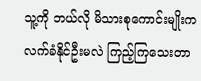သူ့ကို ဘယ်လို မိသားစုကောင်းမျိုးကလက်ခံနိုင်ဦးမလဲ ကြည့်ကြသေးတာ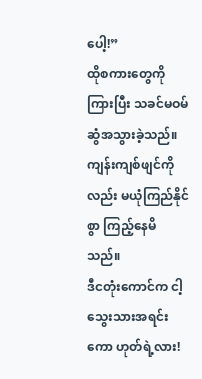ပေါ့!”
ထိုစကားတွေကိုကြားပြီး သခင်မဝမ် ဆွံအသွားခဲ့သည်။ ကျန်းကျစ်ဖျင်ကိုလည်း မယုံကြည်နိုင်စွာ ကြည့်နေမိ သည်။
ဒီငတုံးကောင်က ငါ့ သွေးသားအရင်းကော ဟုတ်ရဲ့လား!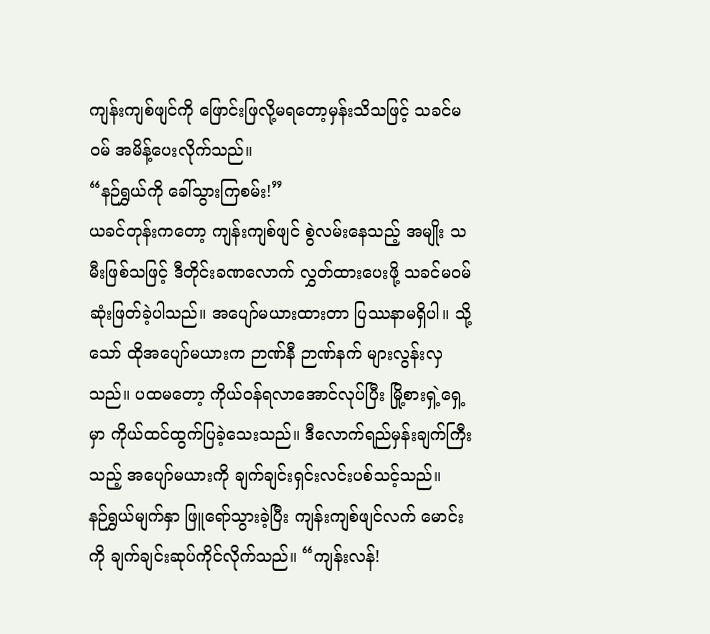ကျန်းကျစ်ဖျင်ကို ဖြောင်းဖြလို့မရတော့မှန်းသိသဖြင့် သခင်မဝမ် အမိန့်ပေးလိုက်သည်။
“နဉ်ရွှယ်ကို ခေါ်သွားကြစမ်း!”
ယခင်တုန်းကတော့ ကျန်းကျစ်ဖျင် စွဲလမ်းနေသည့် အမျိုး သမီးဖြစ်သဖြင့် ဒီတိုင်းခဏလောက် လွှတ်ထားပေးဖို့ သခင်မဝမ် ဆုံးဖြတ်ခဲ့ပါသည်။ အပျော်မယားထားတာ ပြဿနာမရှိပါ။ သို့သော် ထိုအပျော်မယားက ဉာဏ်နီ ဉာဏ်နက် များလွန်းလှသည်။ ပထမတော့ ကိုယ်ဝန်ရလာအောင်လုပ်ပြီး မြို့စားရှဲ့ရှေ့မှာ ကိုယ်ထင်ထွက်ပြခဲ့သေးသည်။ ဒီလောက်ရည်မှန်းချက်ကြီးသည့် အပျော်မယားကို ချက်ချင်းရှင်းလင်းပစ်သင့်သည်။
နဉ်ရွှယ်မျက်နှာ ဖြူရော်သွားခဲ့ပြီး ကျန်းကျစ်ဖျင်လက် မောင်းကို ချက်ချင်းဆုပ်ကိုင်လိုက်သည်။ “ကျန်းလန်!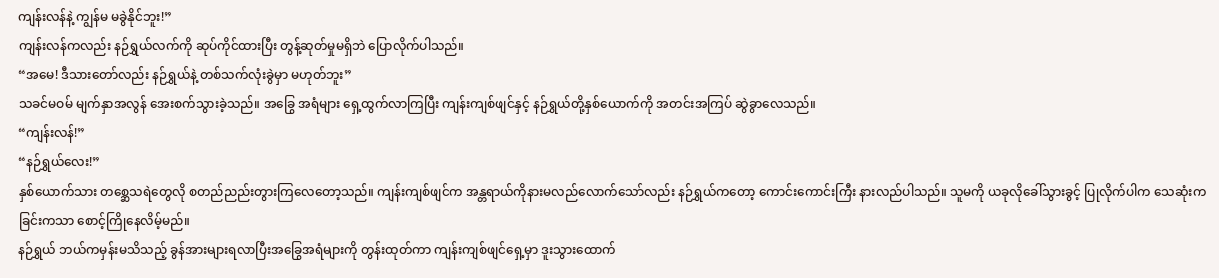ကျန်းလန်နဲ့ ကျွန်မ မခွဲနိုင်ဘူး!”
ကျန်းလန်ကလည်း နဉ်ရွှယ်လက်ကို ဆုပ်ကိုင်ထားပြီး တွန့်ဆုတ်မှုမရှိဘဲ ပြောလိုက်ပါသည်။
“အမေ! ဒီသားတော်လည်း နဉ်ရွှယ်နဲ့ တစ်သက်လုံးခွဲမှာ မဟုတ်ဘူး”
သခင်မဝမ် မျက်နှာအလွန် အေးစက်သွားခဲ့သည်။ အခြွေ အရံများ ရှေ့ထွက်လာကြပြီး ကျန်းကျစ်ဖျင်နှင့် နဉ်ရွှယ်တို့နှစ်ယောက်ကို အတင်းအကြပ် ဆွဲခွာလေသည်။
“ကျန်းလန်!”
“နဉ်ရွှယ်လေး!”
နှစ်ယောက်သား တစ္ဆေသရဲတွေလို စတည်ညည်းတွားကြလေတော့သည်။ ကျန်းကျစ်ဖျင်က အန္တရာယ်ကိုနားမလည်လောက်သော်လည်း နဉ်ရွှယ်ကတော့ ကောင်းကောင်းကြီး နားလည်ပါသည်။ သူမကို ယခုလိုခေါ်သွားခွင့် ပြုလိုက်ပါက သေဆုံးကခြင်းကသာ စောင့်ကြိုနေလိမ့်မည်။
နဉ်ရွှယ် ဘယ်ကမှန်းမသိသည့် ခွန်အားများရလာပြီးအခြွေအရံများကို တွန်းထုတ်ကာ ကျန်းကျစ်ဖျင်ရှေ့မှာ ဒူးသွားထောက်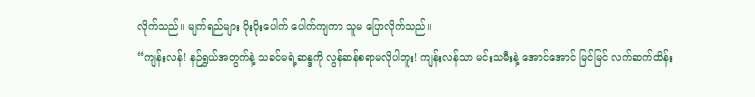လိုက်သည်။ မျက်ရည်များ ပိုးပိုးပေါက် ပေါက်ကျကာ သူမ ပြောလိုက်သည်။
“ကျန်းလန်! နဉ်ရွှယ်အတွက်နဲ့ သခင်မရဲ့ဆန္ဒကို လွန်ဆန်စရာမလိုပါဘူး! ကျန်းလန်သာ မင်းသမီးနဲ့ အောင်အောင် မြင်မြင် လက်ဆက်ထိန်း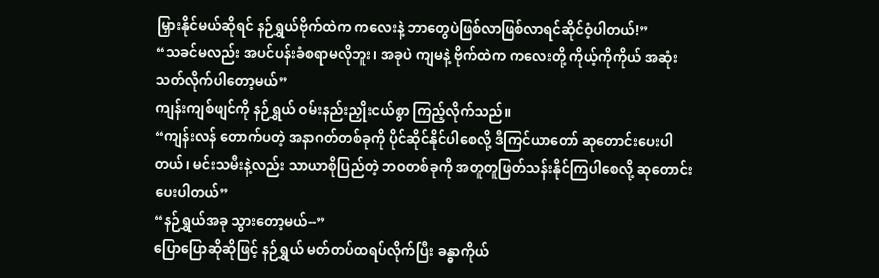မြှားနိုင်မယ်ဆိုရင် နဉ်ရွှယ်ဗိုက်ထဲက ကလေးနဲ့ ဘာတွေပဲဖြစ်လာဖြစ်လာရင်ဆိုင်ဝံ့ပါတယ်!”
“သခင်မလည်း အပင်ပန်းခံစရာမလိုဘူး၊ အခုပဲ ကျမနဲ့ ဗိုက်ထဲက ကလေးတို့ ကိုယ့်ကိုကိုယ် အဆုံးသတ်လိုက်ပါတော့မယ်”
ကျန်းကျစ်ဖျင်ကို နဉ်ရွှယ် ဝမ်းနည်းညှိုးငယ်စွာ ကြည့်လိုက်သည်။
“ကျန်းလန် တောက်ပတဲ့ အနာဂတ်တစ်ခုကို ပိုင်ဆိုင်နိုင်ပါစေလို့ ဒီကြင်ယာတော် ဆုတောင်းပေးပါတယ်၊ မင်းသမီးနဲ့လည်း သာယာစိုပြည်တဲ့ ဘဝတစ်ခုကို အတူတူဖြတ်သန်းနိုင်ကြပါစေလို့ ဆုတောင်းပေးပါတယ်”
“နဉ်ရွှယ်အခု သွားတော့မယ်--”
ပြောပြောဆိုဆိုဖြင့် နဉ်ရွှယ် မတ်တပ်ထရပ်လိုက်ပြီး ခန္ဓာကိုယ်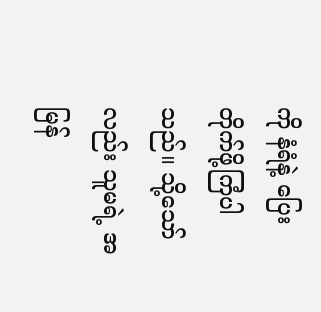ကို နံရံနဲ့ ပြေးတိုက်ဖို့ကြံပါသည်။ သို့သော်လည်း သူမရဲ့ အမြန်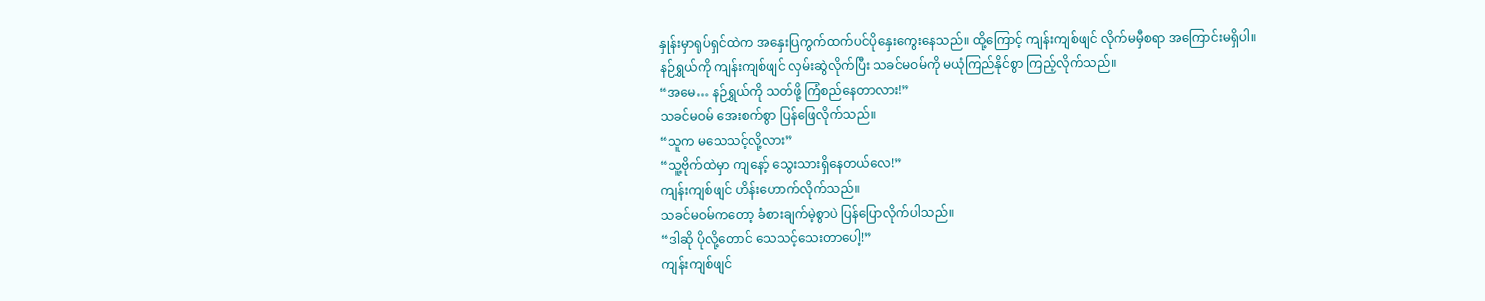နှုန်းမှာရုပ်ရှင်ထဲက အနှေးပြကွက်ထက်ပင်ပိုနှေးကွေးနေသည်။ ထို့ကြောင့် ကျန်းကျစ်ဖျင် လိုက်မမှီစရာ အကြောင်းမရှိပါ။
နဉ်ရွှယ်ကို ကျန်းကျစ်ဖျင် လှမ်းဆွဲလိုက်ပြီး သခင်မဝမ်ကို မယုံကြည်နိုင်စွာ ကြည့်လိုက်သည်။
“အမေ… နဉ်ရွှယ်ကို သတ်ဖို့ ကြံစည်နေတာလား!”
သခင်မဝမ် အေးစက်စွာ ပြန်ဖြေလိုက်သည်။
“သူက မသေသင့်လို့လား”
“သူ့ဗိုက်ထဲမှာ ကျနော့် သွေးသားရှိနေတယ်လေ!”
ကျန်းကျစ်ဖျင် ဟိန်းဟောက်လိုက်သည်။
သခင်မဝမ်ကတော့ ခံစားချက်မဲ့စွာပဲ ပြန်ပြောလိုက်ပါသည်။
“ဒါဆို ပိုလို့တောင် သေသင့်သေးတာပေါ့!”
ကျန်းကျစ်ဖျင်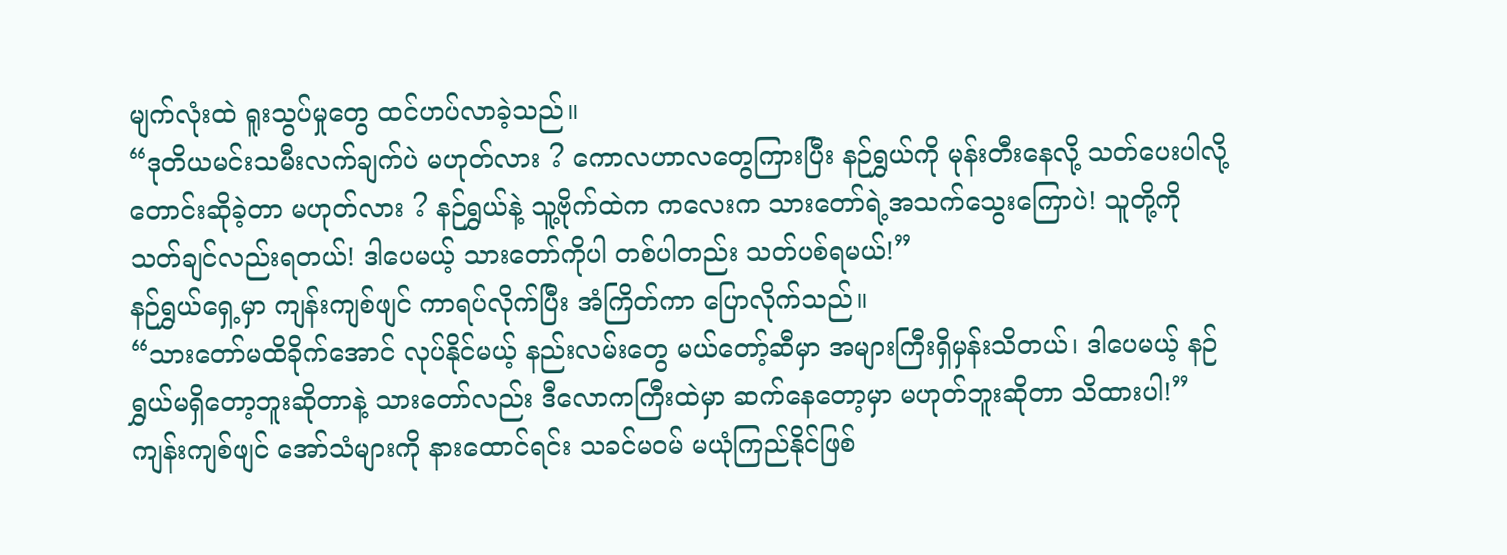မျက်လုံးထဲ ရူးသွပ်မှုတွေ ထင်ဟပ်လာခဲ့သည်။
“ဒုတိယမင်းသမီးလက်ချက်ပဲ မဟုတ်လား ? ကောလဟာလတွေကြားပြီး နဉ်ရွှယ်ကို မုန်းတီးနေလို့ သတ်ပေးပါလို့ တောင်းဆိုခဲ့တာ မဟုတ်လား ? နဉ်ရွှယ်နဲ့ သူ့ဗိုက်ထဲက ကလေးက သားတော်ရဲ့အသက်သွေးကြောပဲ! သူတို့ကို သတ်ချင်လည်းရတယ်! ဒါပေမယ့် သားတော်ကိုပါ တစ်ပါတည်း သတ်ပစ်ရမယ်!”
နဉ်ရွှယ်ရှေ့မှာ ကျန်းကျစ်ဖျင် ကာရပ်လိုက်ပြီး အံကြိတ်ကာ ပြောလိုက်သည်။
“သားတော်မထိခိုက်အောင် လုပ်နိုင်မယ့် နည်းလမ်းတွေ မယ်တော့်ဆီမှာ အများကြီးရှိမှန်းသိတယ်၊ ဒါပေမယ့် နဉ်ရွှယ်မရှိတော့ဘူးဆိုတာနဲ့ သားတော်လည်း ဒီလောကကြီးထဲမှာ ဆက်နေတော့မှာ မဟုတ်ဘူးဆိုတာ သိထားပါ!”
ကျန်းကျစ်ဖျင် အော်သံများကို နားထောင်ရင်း သခင်မဝမ် မယုံကြည်နိုင်ဖြစ်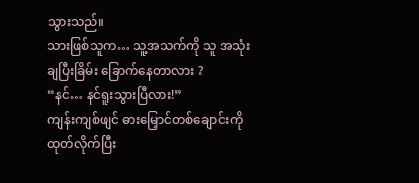သွားသည်။
သားဖြစ်သူက… သူ့အသက်ကို သူ အသုံးချပြီးခြိမ်း ခြောက်နေတာလား ?
“နင်… နင်ရူးသွားပြီလား!”
ကျန်းကျစ်ဖျင် ဓားမြှောင်တစ်ချောင်းကို ထုတ်လိုက်ပြီး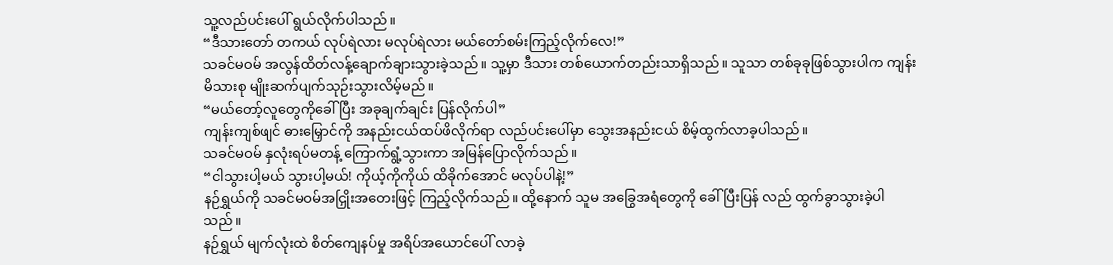သူ့လည်ပင်းပေါ် ရွယ်လိုက်ပါသည်။
“ဒီသားတော် တကယ် လုပ်ရဲလား မလုပ်ရဲလား မယ်တော်စမ်းကြည့်လိုက်လေ!”
သခင်မဝမ် အလွန်ထိတ်လန့်ချောက်ချားသွားခဲ့သည်။ သူ့မှာ ဒီသား တစ်ယောက်တည်းသာရှိသည်။ သူသာ တစ်ခုခုဖြစ်သွားပါက ကျန်းမိသားစု မျိုးဆက်ပျက်သုဉ်းသွားလိမ့်မည်။
“မယ်တော့်လူတွေကိုခေါ်ပြီး အခုချက်ချင်း ပြန်လိုက်ပါ”
ကျန်းကျစ်ဖျင် ဓားမြှောင်ကို အနည်းငယ်ထပ်ဖိလိုက်ရာ လည်ပင်းပေါ်မှာ သွေးအနည်းငယ် စိမ့်ထွက်လာခ့ပါသည်။
သခင်မဝမ် နှလုံးရပ်မတန့် ကြောက်ရွံ့သွားကာ အမြန်ပြောလိုက်သည်။
“ငါသွားပါ့မယ် သွားပါ့မယ်! ကိုယ့်ကိုကိုယ် ထိခိုက်အောင် မလုပ်ပါနဲ့!”
နဉ်ရွှယ်ကို သခင်မဝမ်အငြှိုးအတေးဖြင့် ကြည့်လိုက်သည်။ ထို့နောက် သူမ အခြွေအရံတွေကို ခေါ်ပြီးပြန် လည် ထွက်ခွာသွားခဲ့ပါသည်။
နဉ်ရွှယ် မျက်လုံးထဲ စိတ်ကျေနပ်မှု အရိပ်အယောင်ပေါ် လာခဲ့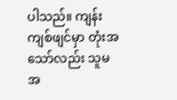ပါသည်။ ကျန်းကျစ်ဖျင်မှာ တုံးအသော်လည်း သူမအ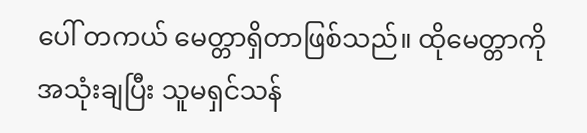ပေါ် တကယ် မေတ္တာရှိတာဖြစ်သည်။ ထိုမေတ္တာကို အသုံးချပြီး သူမရှင်သန်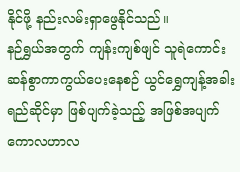နိုင်ဖို့ နည်းလမ်းရှာဖွေနိုင်သည်။
နဉ်ရွှယ်အတွက် ကျန်းကျစ်ဖျင် သူရဲကောင်းဆန်စွာကာကွယ်ပေးနေစဉ် ယွင်ရွှေကျန့်အခါးရည်ဆိုင်မှာ ဖြစ်ပျက်ခဲ့သည့် အဖြစ်အပျက်ကောလဟာလ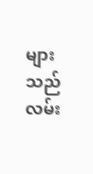များသည် လမ်း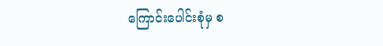ကြောင်းပေါင်းစုံမှ စ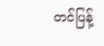တင်ပြန့်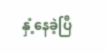နှံ့နေခဲ့ပြီ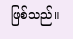ဖြစ်သည်။